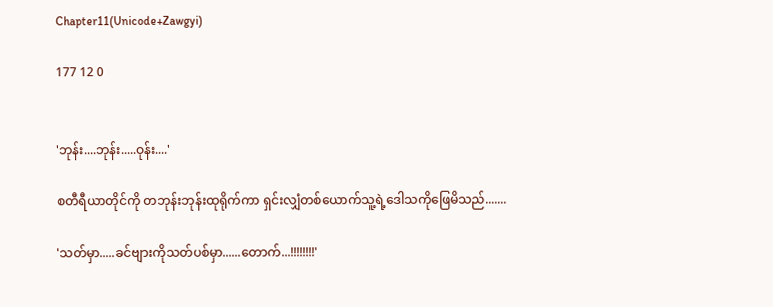Chapter11(Unicode+Zawgyi)

177 12 0


'ဘုန်း....ဘုန်း.....ဝုန်း....'

စတီရီယာတိုင်ကို တဘုန်းဘုန်းထုရိုက်ကာ ရှင်းလျှံတစ်ယောက်သူ့ရဲ့ဒေါသကိုဖြေမိသည်.......

'သတ်မှာ.....ခင်ဗျားကိုသတ်ပစ်မှာ......တောက်...!!!!!!!!'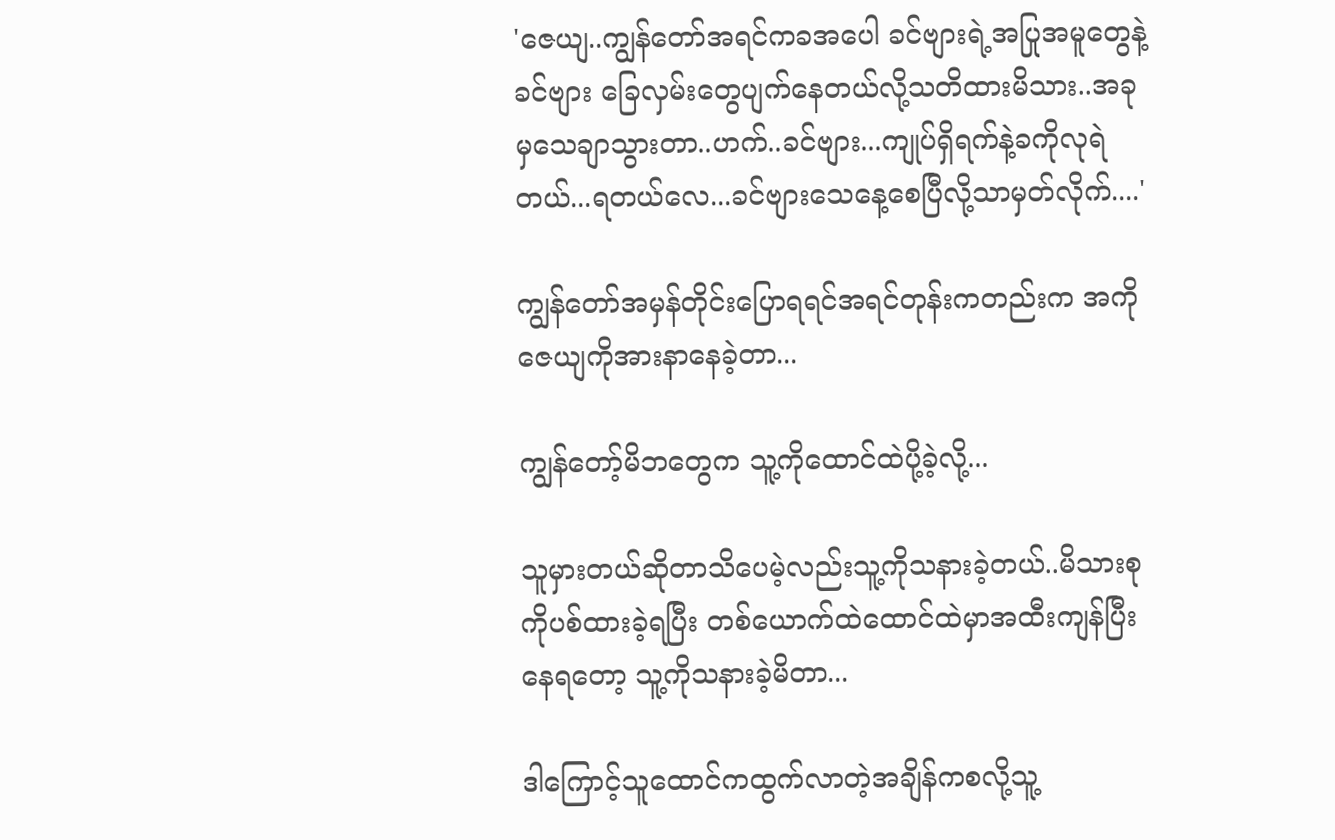'ဇေယျ..ကျွန်တော်အရင်ကခအပေါ ခင်ဗျားရဲ့အပြုအမူတွေနဲ့ခင်ဗျား ခြေလှမ်းတွေပျက်နေတယ်လို့သတိထားမိသား..အခုမှသေချာသွားတာ..ဟက်..ခင်ဗျား...ကျုပ်ရှိရက်နဲ့ခကိုလုရဲတယ်...ရတယ်လေ...ခင်ဗျားသေနေ့စေပြီလို့သာမှတ်လိုက်....'

ကျွန်တော်အမှန်တိုင်းပြောရရင်အရင်တုန်းကတည်းက အကိုဇေယျကိုအားနာနေခဲ့တာ...

ကျွန်တော့်မိဘတွေက သူ့ကိုထောင်ထဲပို့ခဲ့လို့...

သူမှားတယ်ဆိုတာသိပေမဲ့လည်းသူ့ကိုသနားခဲ့တယ်..မိသားစုကိုပစ်ထားခဲ့ရပြီး တစ်ယောက်ထဲထောင်ထဲမှာအထီးကျန်ပြီးနေရတော့ သူ့ကိုသနားခဲ့မိတာ...

ဒါကြောင့်သူထောင်ကထွက်လာတဲ့အချိန်ကစလို့သူ့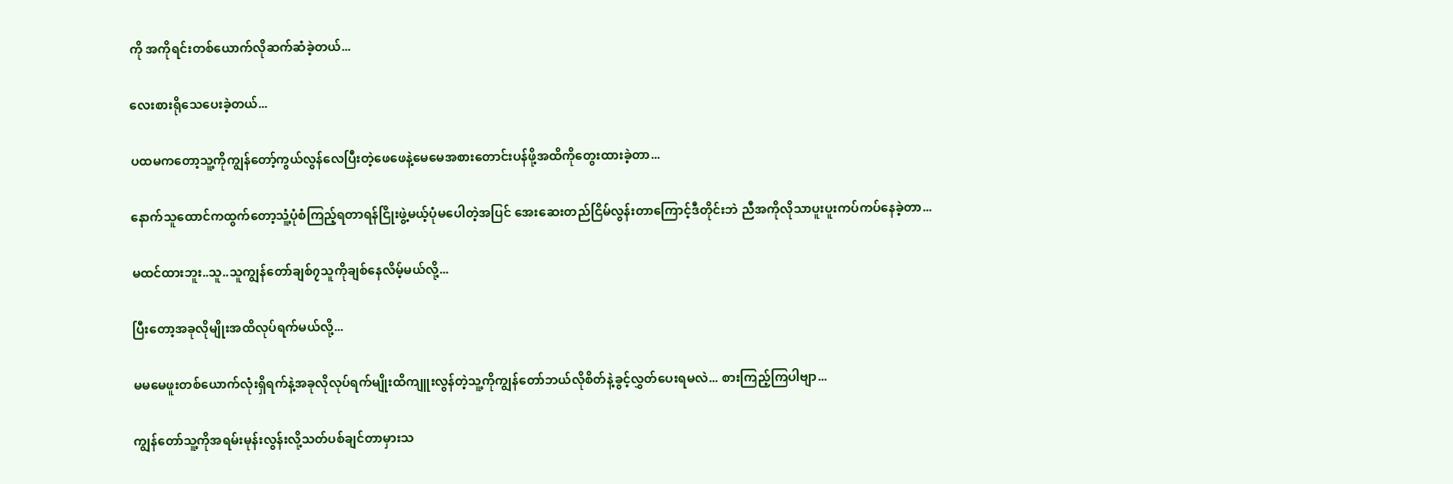ကို အကိုရင်းတစ်ယောက်လိုဆက်ဆံခဲ့တယ်...

လေးစားရိုသေပေးခဲ့တယ်...

ပထမကတော့သူ့ကိုကျွန်တော့်ကွယ်လွန်လေပြီးတဲ့ဖေဖေနဲ့မေမေအစားတောင်းပန်ဖို့အထိကိုတွေးထားခဲ့တာ...

နောက်သူထောင်ကထွက်တော့သူံ့ပုံစံကြည့်ရတာရန်ငြိုးဖွဲ့မယ့်ပုံမပေါတဲ့အပြင် အေးဆေးတည်ငြိမ်လွန်းတာကြောင့်ဒီတိုင်းဘဲ ညီအကိုလိုသာပူးပူးကပ်ကပ်နေခဲ့တာ...

မထင်ထားဘူး..သူ..သူကျွန်တော်ချစ်၇သူကိုချစ်နေလိမ့်မယ်လို့...

ပြီးတော့အခုလိုမျိုးအထိလုပ်ရက်မယ်လို့...

မမမေဖူးတစ်ယောက်လုံးရှိရက်နဲ့အခုလိုလုပ်ရက်မျိုးထိကျူးလွန်တဲ့သူ့ကိုကျွန်တော်ဘယ်လိုစိတ်နဲ့ခွင့်လွှတ်ပေးရမလဲ... စားကြည့်ကြပါဗျာ...

ကျွန်တော်သူ့ကိုအရမ်းမုန်းလွန်းလို့သတ်ပစ်ချင်တာမှားသ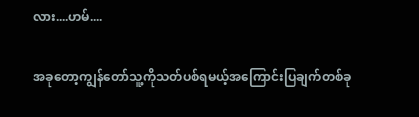လား....ဟမ်....

အခုတော့ကျွန်တော်သူ့ကိုသတ်ပစ်ရမယ့်အကြောင်းပြချက်တစ်ခု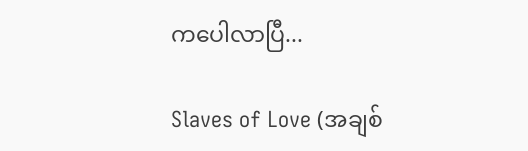ကပေါလာပြီ...

Slaves of Love (အချစ်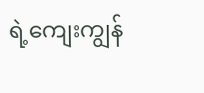ရဲ့ကျေးကျွန်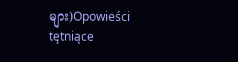များ)Opowieści tętniące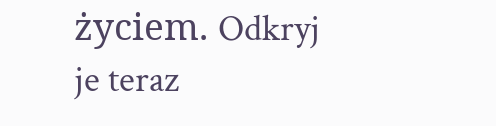życiem. Odkryj je teraz